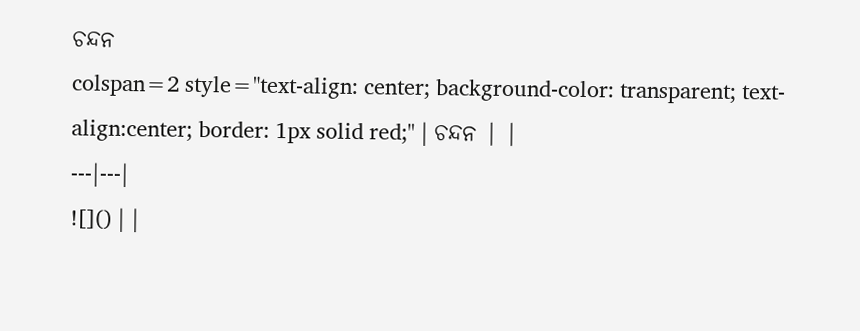ଚନ୍ଦନ
colspan=2 style="text-align: center; background-color: transparent; text-align:center; border: 1px solid red;" | ଚନ୍ଦନ | |
---|---|
![]() | |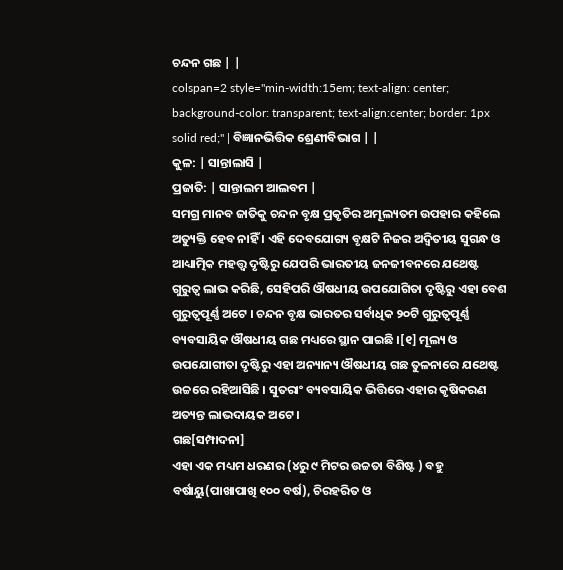ଚନ୍ଦନ ଗଛ | |
colspan=2 style="min-width:15em; text-align: center; background-color: transparent; text-align:center; border: 1px solid red;" | ବିଜ୍ଞାନଭିତ୍ତିକ ଶ୍ରେଣୀବିଭାଗ | |
କୁଳ: | ସାନ୍ତାଲାସି |
ପ୍ରଜାତି: | ସାନ୍ତାଲମ ଆଲବମ |
ସମଗ୍ର ମାନବ ଜାତିକୁ ଚନ୍ଦନ ବୃକ୍ଷ ପ୍ରକୃତିର ଅମୂଲ୍ୟତମ ଉପହାର କହିଲେ ଅତ୍ୟୁକ୍ତି ହେବ ନାହିଁ । ଏହି ଦେବଯୋଗ୍ୟ ବୃକ୍ଷଟି ନିଜର ଅଦ୍ୱିତୀୟ ସୁଗନ୍ଧ ଓ ଆଧ୍ୟାତ୍ମିକ ମହତ୍ତ୍ୱ ଦୃଷ୍ଟିରୁ ଯେପରି ଭାରତୀୟ ଜନଜୀବନରେ ଯଥେଷ୍ଟ ଗୁରୁତ୍ୱ ଲାଭ କରିଛି, ସେହିପରି ଔଷଧୀୟ ଉପଯୋଗିତା ଦୃଷ୍ଟିରୁ ଏହା ବେଶ ଗୁରୁତ୍ୱପୂର୍ଣ୍ଣ ଅଟେ । ଚନ୍ଦନ ବୃକ୍ଷ ଭାରତର ସର୍ବାଧିକ ୨୦ଟି ଗୁରୁତ୍ୱପୂର୍ଣ୍ଣ ବ୍ୟବସାୟିକ ଔଷଧୀୟ ଗଛ ମଧ୍ୟରେ ସ୍ଥାନ ପାଇଛି ।[୧] ମୂଲ୍ୟ ଓ ଉପଯୋଗୀତା ଦୃଷ୍ଟିରୁ ଏହା ଅନ୍ୟାନ୍ୟ ଔଷଧୀୟ ଗଛ ତୁଳନାରେ ଯଥେଷ୍ଟ ଉଚ୍ଚରେ ରହିଆସିଛି । ସୁତରାଂ ବ୍ୟବସାୟିକ ଭିତ୍ତିରେ ଏହାର କୃଷିକରଣ ଅତ୍ୟନ୍ତ ଲାଭଦାୟକ ଅଟେ ।
ଗଛ[ସମ୍ପାଦନା]
ଏହା ଏକ ମଧ୍ୟମ ଧରଣର (୪ରୁ ୯ ମିଟର ଉଚ୍ଚତା ବିଶିଷ୍ଟ ) ବହୁ ବର୍ଷାୟୁ(ପାଖାପାଖି ୧୦୦ ବର୍ଷ), ଚିରହରିତ ଓ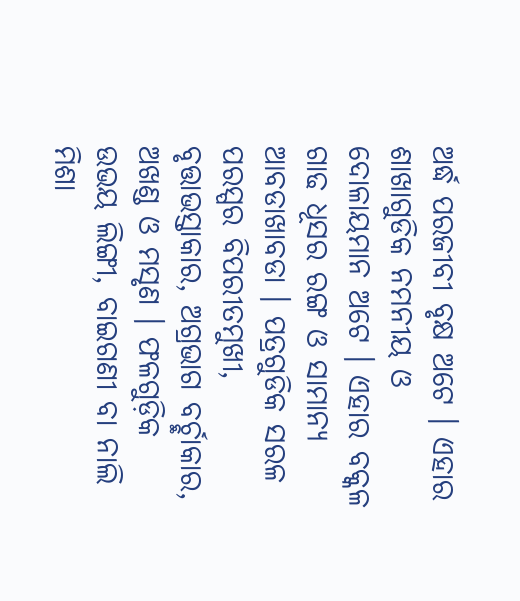ଅର୍ଦ୍ଧ ପରଜୀବୀ ବୃକ୍ଷ ଅଟେ । ଏହାର ଶାଖାଗୁଡିକ ନମନୀୟ ଓ ଦୋଳାୟମାନ ଅଟେ । ଏହାର ବକ୍କଳ ଗାଢ ଧୂସର ରଙ୍ଗ ଓ ସାମାନ୍ୟ ଆବଡାଖାବଡା । ପତ୍ରଗୁଡିକ ସରଳ ପରସ୍ପର ବିପରୀତମୁଖୀ, ବୃତ୍ତାଭସ୍ତାକାର, ଅଗ୍ରଭାଗ ବର୍ଚ୍ଛାକାର, ଅଖଣ୍ଡ ଓ ମସୃଣ । ଫଳଗୁଡ଼ିକ ଉଭୟ ଲିଙ୍ଗୀ, ବାଇଗଣୀ ବା ନାଲି ମିଶା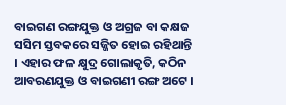ବାଇଗଣ ରଙ୍ଗଯୁକ୍ତ ଓ ଅଗ୍ରଜ ବା କକ୍ଷଜ ସସିମ ସ୍ତବକରେ ସଜ୍ଜିତ ହୋଇ ରହିଥାନ୍ତି । ଏହାର ଫଳ କ୍ଷୁଦ୍ର ଗୋଲାକୃତି, କଠିନ ଆବରଣଯୁକ୍ତ ଓ ବାଇଗଣୀ ରଙ୍ଗ ଅଟେ ।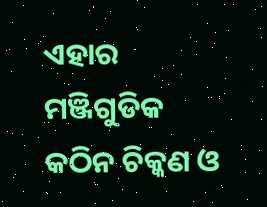ଏହାର ମଞ୍ଜିଗୁଡିକ କଠିନ ଚିକ୍କଣ ଓ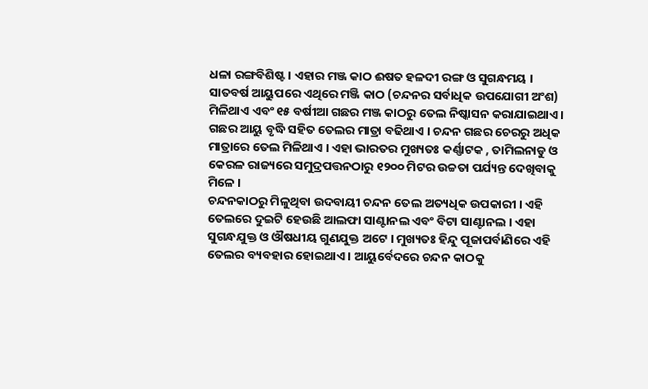ଧଳା ରଙ୍ଗବିଶିଷ୍ଟ । ଏହାର ମଞ୍ଜ କାଠ ଈଷତ ହଳଦୀ ରଙ୍ଗ ଓ ସୁଗନ୍ଧମୟ । ସାତବର୍ଷ ଆୟୁପରେ ଏଥିରେ ମଞ୍ଜି କାଠ (ଚନ୍ଦନର ସର୍ବାଧିକ ଉପଯୋଗୀ ଅଂଶ) ମିଳିଥାଏ ଏବଂ ୧୫ ବର୍ଷୀଆ ଗଛର ମଞ୍ଜ କାଠରୁ ତେଲ ନିଷ୍କାସନ କରାଯାଇଥାଏ । ଗଛର ଆୟୁ ବୃଦ୍ଧି ସହିତ ତେଲର ମାତ୍ରା ବଢିଥାଏ । ଚନ୍ଦନ ଗଛର ଚେରରୁ ଅଧିକ ମାତ୍ରାରେ ତେଲ ମିଳିଥାଏ । ଏହା ଭାରତର ମୁଖ୍ୟତଃ କର୍ଣ୍ଣାଟକ , ତାମିଲନାଡୁ ଓ କେରଳ ରାଜ୍ୟରେ ସମୁଦ୍ରପତ୍ତନଠାରୁ ୧୨୦୦ ମିଟର ଉଚ୍ଚତା ପର୍ଯ୍ୟନ୍ତ ଦେଖିବାକୁ ମିଳେ ।
ଚନ୍ଦନକାଠରୁ ମିଳୁଥିବା ଉଦବାୟୀ ଚନ୍ଦନ ତେଲ ଅତ୍ୟଧିକ ଉପକାରୀ । ଏହି ତେଲରେ ଦୁଇଟି ହେଉଛି ଆଲଫା ସାଣ୍ଟାନଲ ଏବଂ ବିଟା ସାଣ୍ଟାନଲ । ଏହା ସୁଗନ୍ଧଯୁକ୍ତ ଓ ଔଷଧୀୟ ଗୁଣଯୁକ୍ତ ଅଟେ । ମୁଖ୍ୟତଃ ହିନ୍ଦୁ ପୂଜାପର୍ବାଣିରେ ଏହି ତେଲର ବ୍ୟବହାର ହୋଇଥାଏ । ଆୟୁର୍ବେଦରେ ଚନ୍ଦନ କାଠକୁ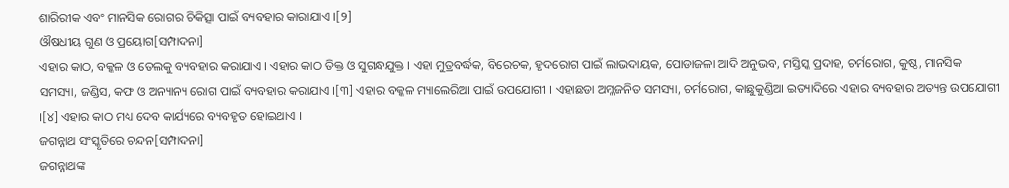ଶାରିରୀକ ଏବଂ ମାନସିକ ରୋଗର ଚିକିତ୍ସା ପାଇଁ ବ୍ୟବହାର କାରାଯାଏ ।[୨]
ଔଷଧୀୟ ଗୁଣ ଓ ପ୍ରୟୋଗ[ସମ୍ପାଦନା]
ଏହାର କାଠ, ବକ୍କଳ ଓ ତେଲକୁ ବ୍ୟବହାର କରାଯାଏ । ଏହାର କାଠ ତିକ୍ତ ଓ ସୁଗନ୍ଧଯୁକ୍ତ । ଏହା ମୁତ୍ରବର୍ଦ୍ଧକ, ବିରେଚକ, ହୃଦରୋଗ ପାଇଁ ଲାଭଦାୟକ, ପୋଡାଜଳା ଆଦି ଅନୁଭବ, ମସ୍ତିସ୍କ ପ୍ରଦାହ, ଚର୍ମରୋଗ, କୁଷ୍ଠ, ମାନସିକ ସମସ୍ୟା, ଜଣ୍ଡିସ, କଫ ଓ ଅନ୍ୟାନ୍ୟ ରୋଗ ପାଇଁ ବ୍ୟବହାର କରାଯାଏ ।[୩] ଏହାର ବକ୍କଳ ମ୍ୟାଲେରିଆ ପାଇଁ ଉପଯୋଗୀ । ଏହାଛଡା ଅମ୍ଳଜନିତ ସମସ୍ୟା, ଚର୍ମରୋଗ, କାଛୁକୁଣ୍ଡିଆ ଇତ୍ୟାଦିରେ ଏହାର ବ୍ୟବହାର ଅତ୍ୟନ୍ତ ଉପଯୋଗୀ ।[୪] ଏହାର କାଠ ମଧ୍ୟ ଦେବ କାର୍ଯ୍ୟରେ ବ୍ୟବହୃତ ହୋଇଥାଏ ।
ଜଗନ୍ନାଥ ସଂସ୍କୃତିରେ ଚନ୍ଦନ[ସମ୍ପାଦନା]
ଜଗନ୍ନାଥଙ୍କ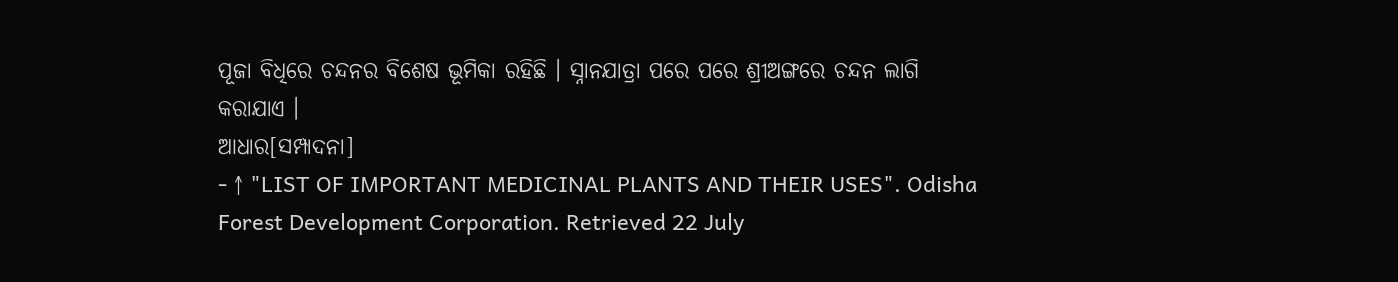ପୂଜା ବିଧିରେ ଚନ୍ଦନର ବିଶେଷ ଭୂମିକା ରହିଛି । ସ୍ନାନଯାତ୍ରା ପରେ ପରେ ଶ୍ରୀଅଙ୍ଗରେ ଚନ୍ଦନ ଲାଗି କରାଯାଏ ।
ଆଧାର[ସମ୍ପାଦନା]
- ↑ "LIST OF IMPORTANT MEDICINAL PLANTS AND THEIR USES". Odisha Forest Development Corporation. Retrieved 22 July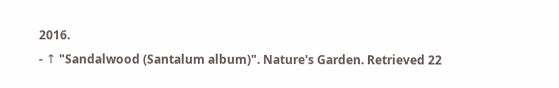2016.
- ↑ "Sandalwood (Santalum album)". Nature's Garden. Retrieved 22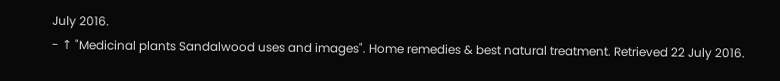July 2016.
- ↑ "Medicinal plants Sandalwood uses and images". Home remedies & best natural treatment. Retrieved 22 July 2016.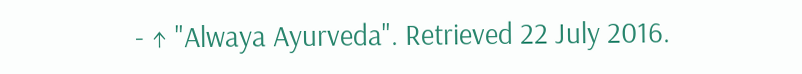- ↑ "Alwaya Ayurveda". Retrieved 22 July 2016.